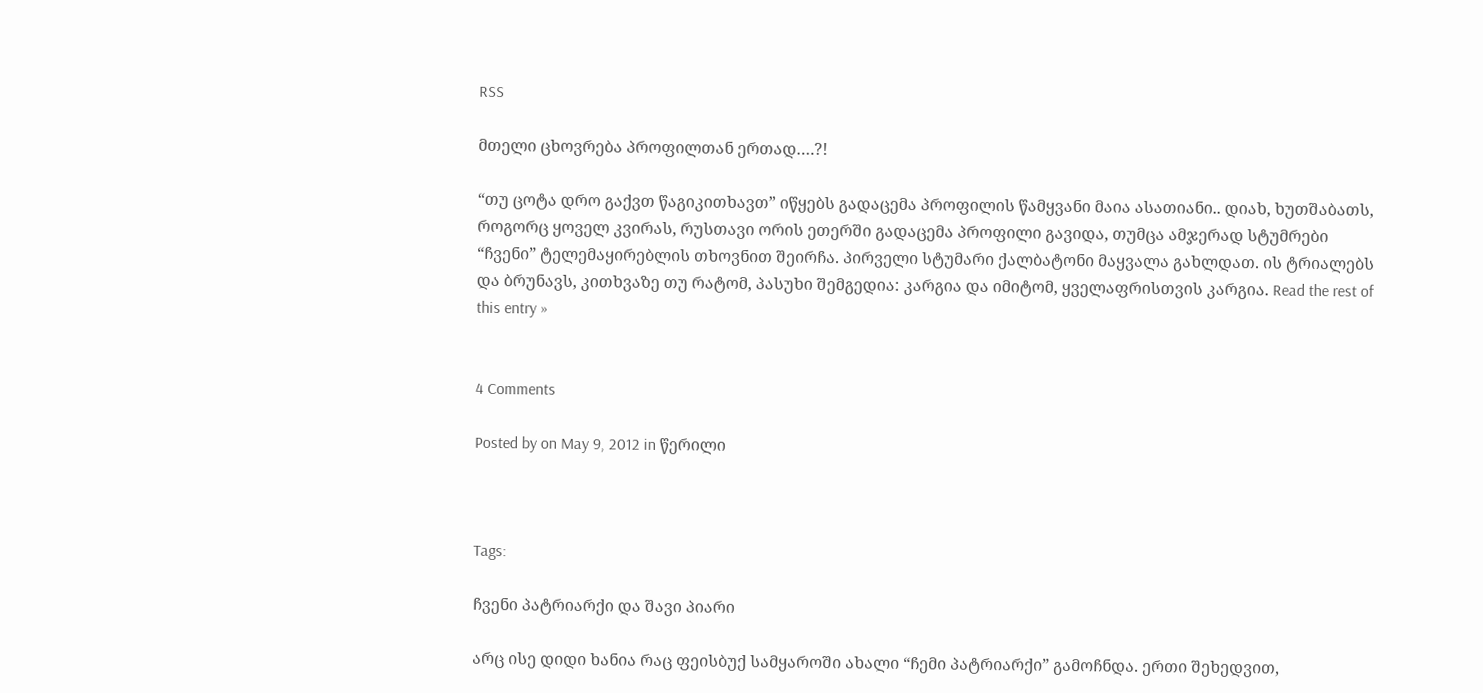RSS

მთელი ცხოვრება პროფილთან ერთად….?!

“თუ ცოტა დრო გაქვთ წაგიკითხავთ” იწყებს გადაცემა პროფილის წამყვანი მაია ასათიანი.. დიახ, ხუთშაბათს, როგორც ყოველ კვირას, რუსთავი ორის ეთერში გადაცემა პროფილი გავიდა, თუმცა ამჯერად სტუმრები “ჩვენი” ტელემაყირებლის თხოვნით შეირჩა. პირველი სტუმარი ქალბატონი მაყვალა გახლდათ. ის ტრიალებს და ბრუნავს, კითხვაზე თუ რატომ, პასუხი შემგედია: კარგია და იმიტომ, ყველაფრისთვის კარგია. Read the rest of this entry »


4 Comments

Posted by on May 9, 2012 in წერილი



Tags:

ჩვენი პატრიარქი და შავი პიარი

არც ისე დიდი ხანია რაც ფეისბუქ სამყაროში ახალი “ჩემი პატრიარქი” გამოჩნდა. ერთი შეხედვით,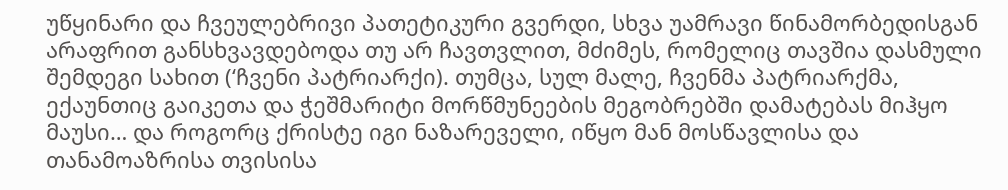უწყინარი და ჩვეულებრივი პათეტიკური გვერდი, სხვა უამრავი წინამორბედისგან არაფრით განსხვავდებოდა თუ არ ჩავთვლით, მძიმეს, რომელიც თავშია დასმული შემდეგი სახით (‘ჩვენი პატრიარქი). თუმცა, სულ მალე, ჩვენმა პატრიარქმა, ექაუნთიც გაიკეთა და ჭეშმარიტი მორწმუნეების მეგობრებში დამატებას მიჰყო მაუსი… და როგორც ქრისტე იგი ნაზარეველი, იწყო მან მოსწავლისა და თანამოაზრისა თვისისა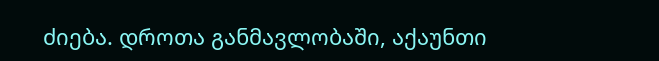ძიება. დროთა განმავლობაში, აქაუნთი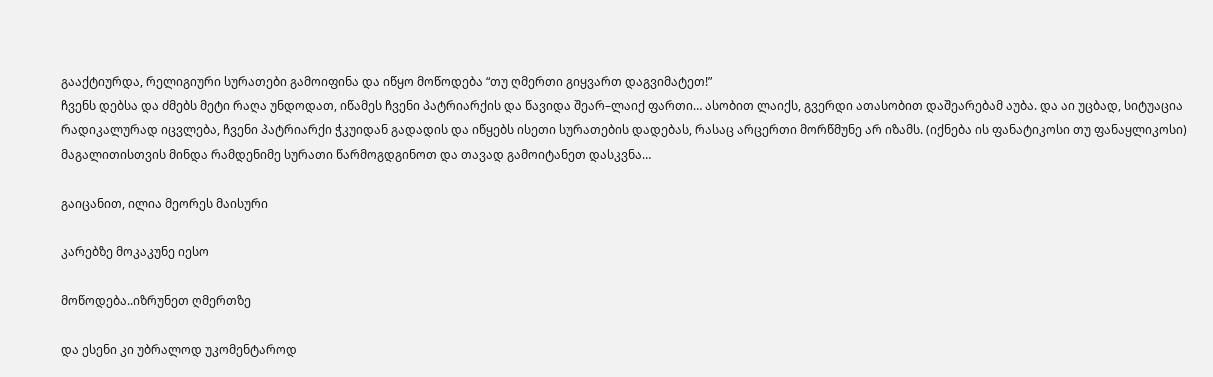გააქტიურდა, რელიგიური სურათები გამოიფინა და იწყო მოწოდება “თუ ღმერთი გიყვართ დაგვიმატეთ!”
ჩვენს დებსა და ძმებს მეტი რაღა უნდოდათ, იწამეს ჩვენი პატრიარქის და წავიდა შეარ–ლაიქ ფართი… ასობით ლაიქს, გვერდი ათასობით დაშეარებამ აუბა. და აი უცბად, სიტუაცია რადიკალურად იცვლება, ჩვენი პატრიარქი ჭკუიდან გადადის და იწყებს ისეთი სურათების დადებას, რასაც არცერთი მორწმუნე არ იზამს. (იქნება ის ფანატიკოსი თუ ფანაყლიკოსი) მაგალითისთვის მინდა რამდენიმე სურათი წარმოგდგინოთ და თავად გამოიტანეთ დასკვნა…

გაიცანით, ილია მეორეს მაისური

კარებზე მოკაკუნე იესო

მოწოდება..იზრუნეთ ღმერთზე

და ესენი კი უბრალოდ უკომენტაროდ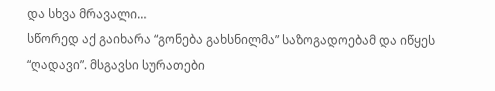და სხვა მრავალი…
სწორედ აქ გაიხარა “გონება გახსნილმა” საზოგადოებამ და იწყეს “ღადავი”. მსგავსი სურათები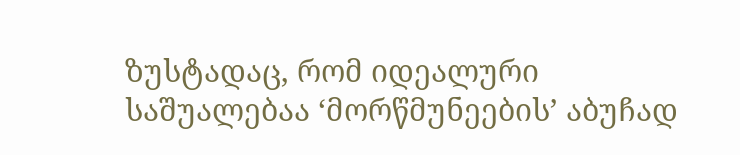ზუსტადაც, რომ იდეალური საშუალებაა ‘მორწმუნეების’ აბუჩად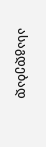ასაგდებად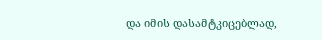და იმის დასამტკიცებლად,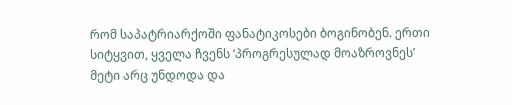რომ საპატრიარქოში ფანატიკოსები ბოგინობენ. ერთი სიტყვით, ყველა ჩვენს ‘პროგრესულად მოაზროვნეს’ მეტი არც უნდოდა და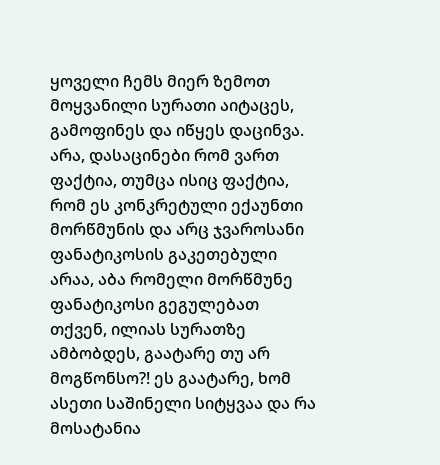ყოველი ჩემს მიერ ზემოთ მოყვანილი სურათი აიტაცეს, გამოფინეს და იწყეს დაცინვა. არა, დასაცინები რომ ვართ ფაქტია, თუმცა ისიც ფაქტია, რომ ეს კონკრეტული ექაუნთი მორწმუნის და არც ჯვაროსანი ფანატიკოსის გაკეთებული არაა, აბა რომელი მორწმუნე ფანატიკოსი გეგულებათ თქვენ, ილიას სურათზე ამბობდეს, გაატარე თუ არ მოგწონსო?! ეს გაატარე, ხომ ასეთი საშინელი სიტყვაა და რა მოსატანია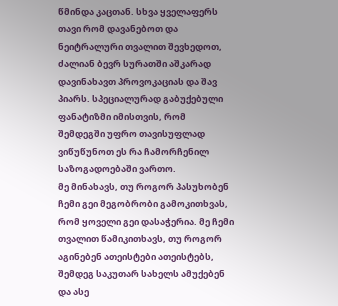წმინდა კაცთან. სხვა ყველაფერს თავი რომ დავანებოთ და ნეიტრალური თვალით შევხედოთ, ძალიან ბევრ სურათში აშკარად დავინახავთ პროვოკაციას და შავ პიარს. სპეციალურად გაბუქებული ფანატიზმი იმისთვის, რომ შემდეგში უფრო თავისუფლად ვიწუწუნოთ ეს რა ჩამორჩენილ საზოგადოებაში ვართო.
მე მინახავს, თუ როგორ პასუხობენ ჩემი გეი მეგობრობი გამოკითხვას, რომ ყოველი გეი დასაჭერია. მე ჩემი თვალით წამიკითხავს, თუ როგორ აგინებენ ათეისტები ათეისტებს, შემდეგ საკუთარ სახელს ამუქებენ და ასე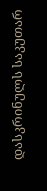დასკრინულს საკუთარ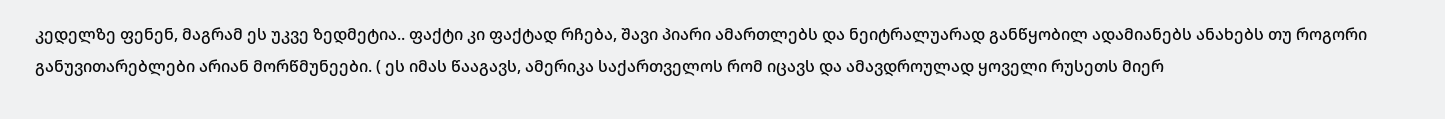კედელზე ფენენ, მაგრამ ეს უკვე ზედმეტია.. ფაქტი კი ფაქტად რჩება, შავი პიარი ამართლებს და ნეიტრალუარად განწყობილ ადამიანებს ანახებს თუ როგორი განუვითარებლები არიან მორწმუნეები. ( ეს იმას წააგავს, ამერიკა საქართველოს რომ იცავს და ამავდროულად ყოველი რუსეთს მიერ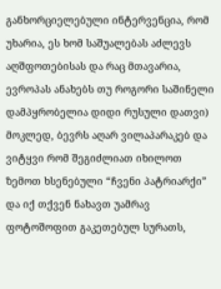განხორციელებული ინტერვენცია, რომ უხარია, ეს ხომ საშუალებას აძლევს აღშფოთებისას და რაც მთავარია, ევროპას ანახებს თუ როგორი საშინელი დამპყრობელია დიდი რუსული დათვი)
მოკლედ, ბევრს აღარ ვილაპარაკებ და ვიტყვი რომ შეგიძლიათ იხილოთ ზემოთ ხსენებული “ჩვენი პატრიარქი” და იქ თქვენ ნახავთ უამრავ ფოტოშოფით გაკეთებულ სურათს,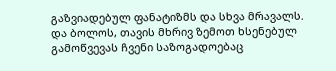გაზვიადებულ ფანატიზმს და სხვა მრავალს. და ბოლოს, თავის მხრივ ზემოთ ხსენებულ გამოწვევას ჩვენი საზოგადოებაც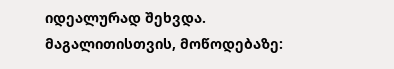იდეალურად შეხვდა. მაგალითისთვის, მოწოდებაზე: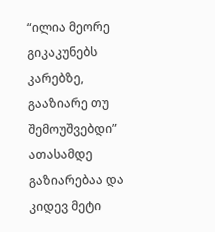“ილია მეორე გიკაკუნებს კარებზე, გააზიარე თუ შემოუშვებდი” ათასამდე გაზიარებაა და კიდევ მეტი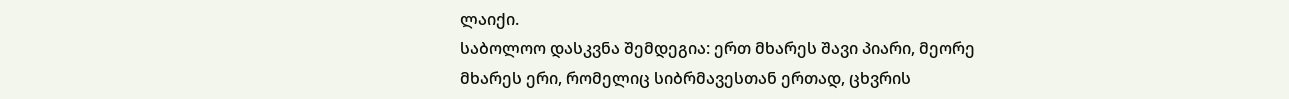ლაიქი.
საბოლოო დასკვნა შემდეგია: ერთ მხარეს შავი პიარი, მეორე მხარეს ერი, რომელიც სიბრმავესთან ერთად, ცხვრის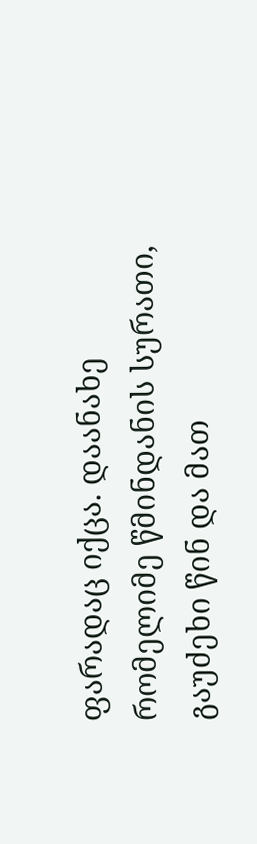ფარადაც იქცა. დაანახე რომელიმე წმინდანის სურათი, გაუძეხი წინ და მათ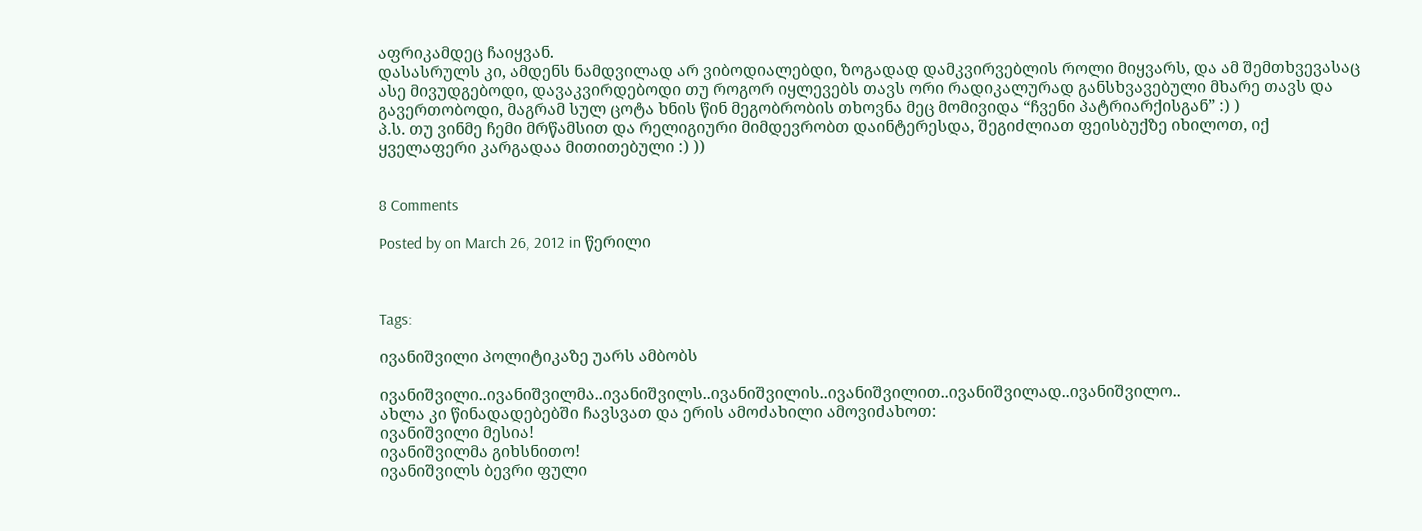აფრიკამდეც ჩაიყვან.
დასასრულს კი, ამდენს ნამდვილად არ ვიბოდიალებდი, ზოგადად დამკვირვებლის როლი მიყვარს, და ამ შემთხვევასაც ასე მივუდგებოდი, დავაკვირდებოდი თუ როგორ იყლევებს თავს ორი რადიკალურად განსხვავებული მხარე თავს და გავერთობოდი, მაგრამ სულ ცოტა ხნის წინ მეგობრობის თხოვნა მეც მომივიდა “ჩვენი პატრიარქისგან” :) )
პ.ს. თუ ვინმე ჩემი მრწამსით და რელიგიური მიმდევრობთ დაინტერესდა, შეგიძლიათ ფეისბუქზე იხილოთ, იქ ყველაფერი კარგადაა მითითებული :) ))


8 Comments

Posted by on March 26, 2012 in წერილი



Tags:

ივანიშვილი პოლიტიკაზე უარს ამბობს

ივანიშვილი..ივანიშვილმა..ივანიშვილს..ივანიშვილის..ივანიშვილით..ივანიშვილად..ივანიშვილო..
ახლა კი წინადადებებში ჩავსვათ და ერის ამოძახილი ამოვიძახოთ:
ივანიშვილი მესია!
ივანიშვილმა გიხსნითო!
ივანიშვილს ბევრი ფული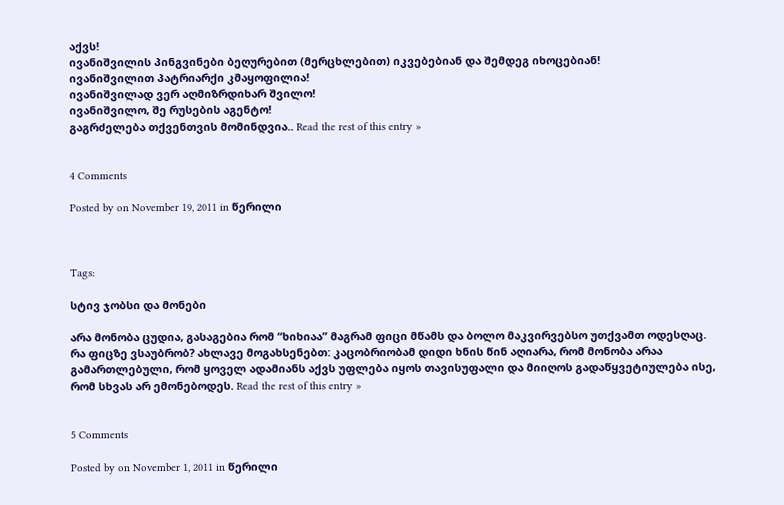აქვს!
ივანიშვილის პინგვინები ბეღურებით (მერცხლებით) იკვებებიან და შემდეგ იხოცებიან!
ივანიშვილით პატრიარქი კმაყოფილია!
ივანიშვილად ვერ აღმიზრდიხარ შვილო!
ივანიშვილო, შე რუსების აგენტო!
გაგრძელება თქვენთვის მომინდვია.. Read the rest of this entry »


4 Comments

Posted by on November 19, 2011 in წერილი



Tags:

სტივ ჯობსი და მონები

არა მონობა ცუდია, გასაგებია რომ “ხიხიაა” მაგრამ ფიცი მწამს და ბოლო მაკვირვებსო უთქვამთ ოდესღაც. რა ფიცზე ვსაუბრობ? ახლავე მოგახსენებთ: კაცობრიობამ დიდი ხნის წინ აღიარა, რომ მონობა არაა გამართლებული, რომ ყოველ ადამიანს აქვს უფლება იყოს თავისუფალი და მიიღოს გადაწყვეტიულება ისე, რომ სხვას არ ემონებოდეს. Read the rest of this entry »


5 Comments

Posted by on November 1, 2011 in წერილი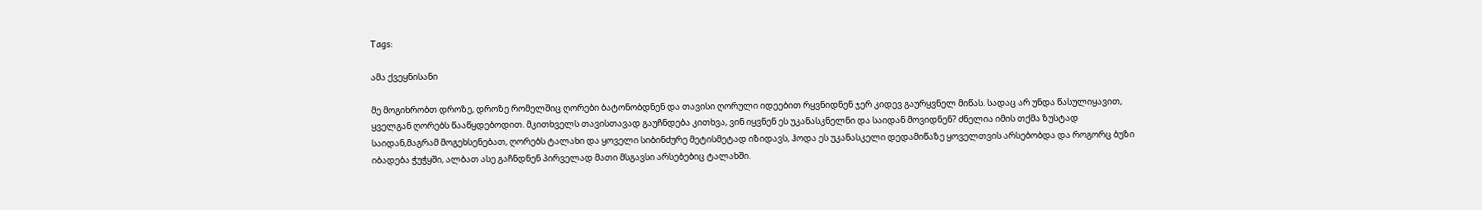Tags:

ამა ქვეყნისანი

მე მოგიხრობთ დროზე, დროზე რომელშიც ღორები ბატონობდნენ და თავისი ღორული იდეებით რყვნიდნენ ჯერ კიდევ გაურყვნელ მიწას. სადაც არ უნდა წასულიყავით, ყველგან ღორებს წააწყდებოდით. მკითხველს თავისთავად გაუჩნდება კითხვა, ვინ იყვნენ ეს უკანასკნელნი და საიდან მოვიდნენ? ძნელია იმის თქმა ზუსტად საიდან,მაგრამ მოგეხსენებათ, ღორებს ტალახი და ყოველი სიბინძურე მეტისმეტად იზიდავს, ჰოდა ეს უკანასკელი დედამიწაზე ყოველთვის არსებობდა და როგორც ბუზი იბადება ჭუჭყში, ალბათ ასე გაჩნდნენ პირველად მათი მსგავსი არსებებიც ტალახში.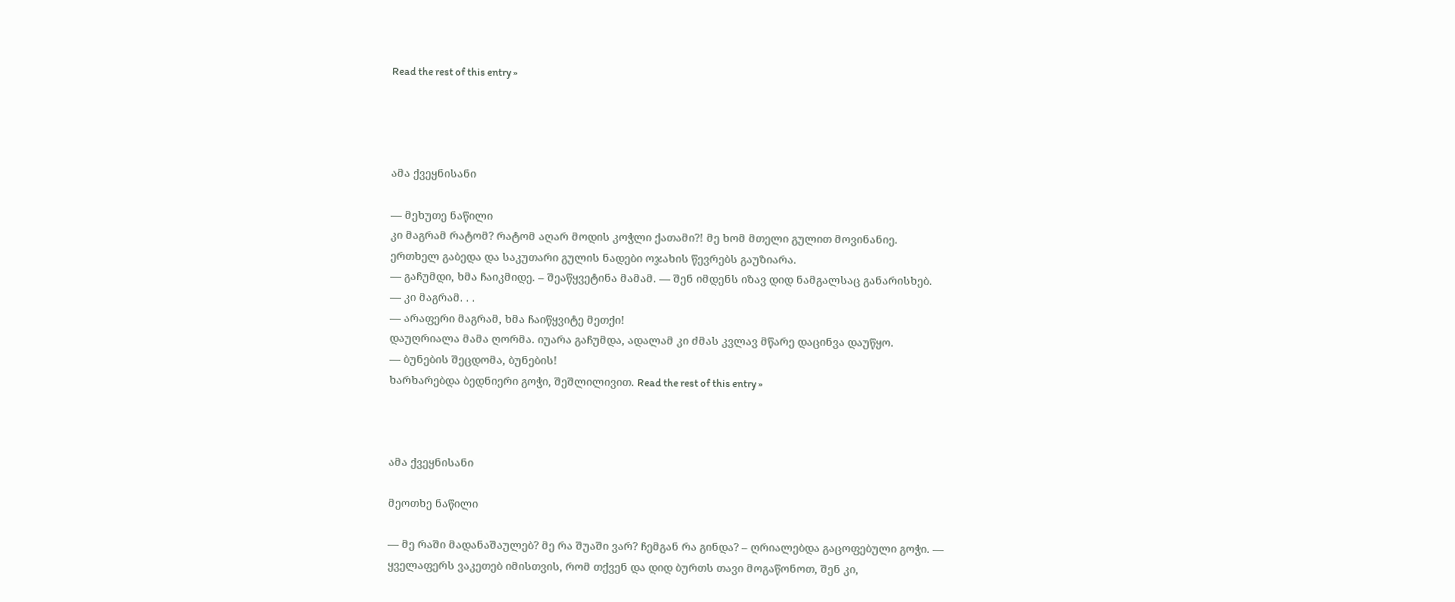Read the rest of this entry »




ამა ქვეყნისანი

— მეხუთე ნაწილი
კი მაგრამ რატომ? რატომ აღარ მოდის კოჭლი ქათამი?! მე ხომ მთელი გულით მოვინანიე.
ერთხელ გაბედა და საკუთარი გულის ნადები ოჯახის წევრებს გაუზიარა.
— გაჩუმდი, ხმა ჩაიკმიდე. – შეაწყვეტინა მამამ. — შენ იმდენს იზავ დიდ ნამგალსაც განარისხებ.
— კი მაგრამ. . .
— არაფერი მაგრამ, ხმა ჩაიწყვიტე მეთქი!
დაუღრიალა მამა ღორმა. იუარა გაჩუმდა, ადალამ კი ძმას კვლავ მწარე დაცინვა დაუწყო.
— ბუნების შეცდომა, ბუნების!
ხარხარებდა ბედნიერი გოჭი, შეშლილივით. Read the rest of this entry »



ამა ქვეყნისანი

მეოთხე ნაწილი

— მე რაში მადანაშაულებ? მე რა შუაში ვარ? ჩემგან რა გინდა? – ღრიალებდა გაცოფებული გოჭი. — ყველაფერს ვაკეთებ იმისთვის, რომ თქვენ და დიდ ბურთს თავი მოგაწონოთ, შენ კი,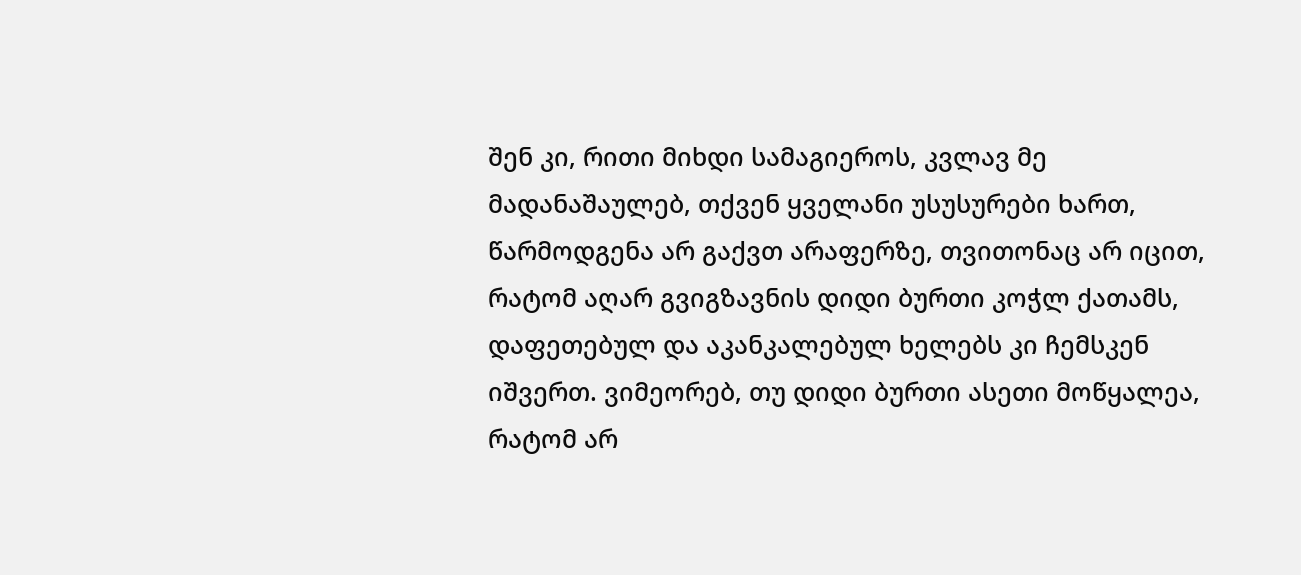შენ კი, რითი მიხდი სამაგიეროს, კვლავ მე მადანაშაულებ, თქვენ ყველანი უსუსურები ხართ, წარმოდგენა არ გაქვთ არაფერზე, თვითონაც არ იცით, რატომ აღარ გვიგზავნის დიდი ბურთი კოჭლ ქათამს, დაფეთებულ და აკანკალებულ ხელებს კი ჩემსკენ იშვერთ. ვიმეორებ, თუ დიდი ბურთი ასეთი მოწყალეა, რატომ არ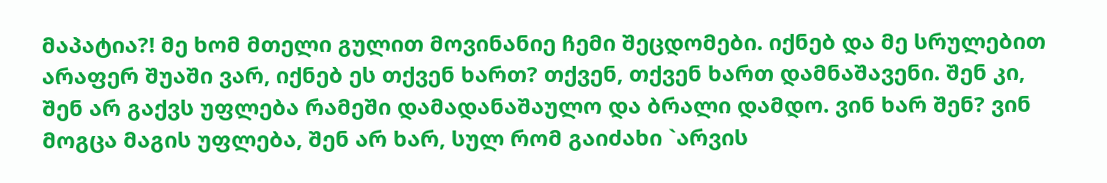მაპატია?! მე ხომ მთელი გულით მოვინანიე ჩემი შეცდომები. იქნებ და მე სრულებით არაფერ შუაში ვარ, იქნებ ეს თქვენ ხართ? თქვენ, თქვენ ხართ დამნაშავენი. შენ კი, შენ არ გაქვს უფლება რამეში დამადანაშაულო და ბრალი დამდო. ვინ ხარ შენ? ვინ მოგცა მაგის უფლება, შენ არ ხარ, სულ რომ გაიძახი `არვის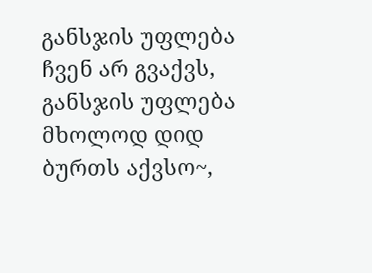განსჯის უფლება ჩვენ არ გვაქვს, განსჯის უფლება მხოლოდ დიდ ბურთს აქვსო~,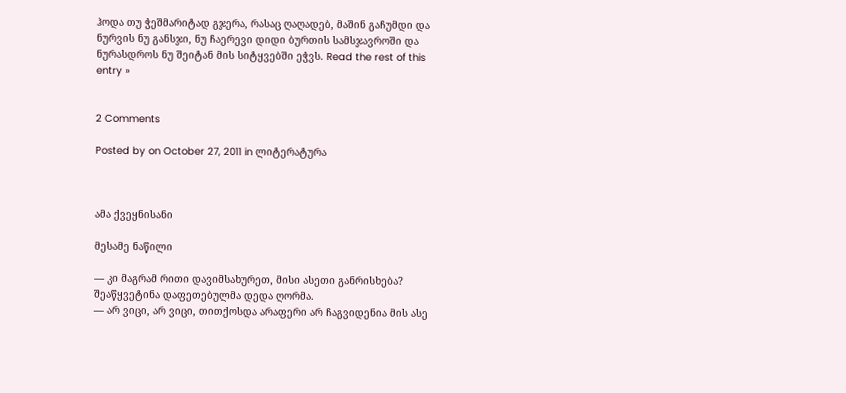ჰოდა თუ ჭეშმარიტად გჯერა, რასაც ღაღადებ, მაშინ გაჩუმდი და ნურვის ნუ განსჯი, ნუ ჩაერევი დიდი ბურთის სამსჯავროში და ნურასდროს ნუ შეიტან მის სიტყვებში ეჭვს. Read the rest of this entry »


2 Comments

Posted by on October 27, 2011 in ლიტერატურა



ამა ქვეყნისანი

მესამე ნაწილი

— კი მაგრამ რითი დავიმსახურეთ, მისი ასეთი განრისხება?
შეაწყვეტინა დაფეთებულმა დედა ღორმა.
— არ ვიცი, არ ვიცი, თითქოსდა არაფერი არ ჩაგვიდენია მის ასე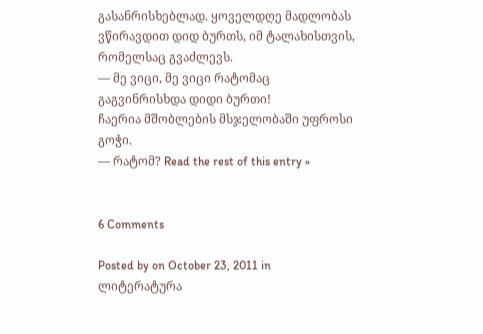გასანრისხებლად. ყოველდღე მადლობას ვწირავდით დიდ ბურთს, იმ ტალახისთვის, რომელსაც გვაძლევს.
— მე ვიცი, მე ვიცი რატომაც გაგვინრისხდა დიდი ბურთი!
ჩაერია მშობლების მსჯელობაში უფროსი გოჭი.
— რატომ? Read the rest of this entry »


6 Comments

Posted by on October 23, 2011 in ლიტერატურა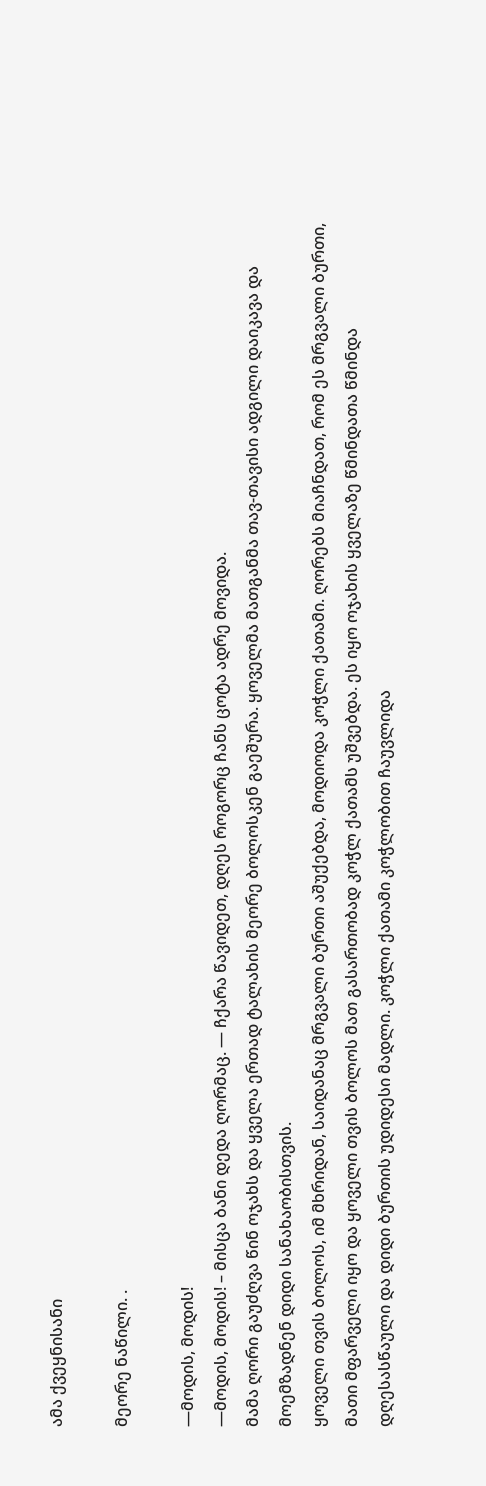ამა ქვეყნისანი

მეორე ნაწილი. .

—მოდის, მოდის!
—მოდის, მოდის! – მისცა ბანი დედა ღორმაც. — ჩქარა წავიდეთ, დღეს როგორც ჩანს ცოტა ადრე მოვიდა.
მამა ღორი გაუძღვა წინ ოჯახს და ყველა ერთად ტალახის მეორე ბოლოსკენ გაეშურა. ყოველმა მათგანმა თავ-თავისი ადგილი დაიკავა და მოემზადნენ დიდი სანახაობისთვის.
ყოველი თვის ბოლოს, იმ მხრიდან, საიდანაც მრგვალი ბურთი აშუქებდა, მოდიოდა კოჭლი ქათამი. ღორებს მიაჩნდათ, რომ ეს მრგვალი ბურთი, მათი მფარველი იყო და ყოველი თვის ბოლოს მათ გასართობად კოჭლ ქათამს უშვებდა. ეს იყო ოჯახის ყველაზე წმინდათა წმინდა დღესასწაული და დიდი ბურთის უდიდესი მადლი. კოჭლი ქათამი კოჭლობით ჩაუვლიდა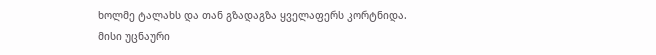ხოლმე ტალახს და თან გზადაგზა ყველაფერს კორტნიდა. მისი უცნაური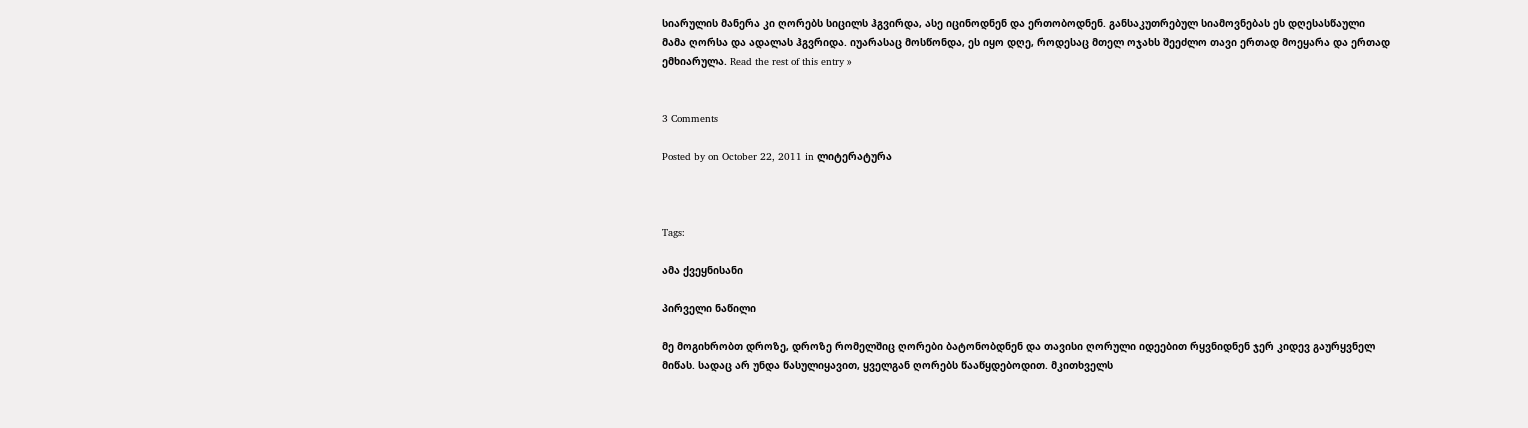სიარულის მანერა კი ღორებს სიცილს ჰგვირდა, ასე იცინოდნენ და ერთობოდნენ. განსაკუთრებულ სიამოვნებას ეს დღესასწაული მამა ღორსა და ადალას ჰგვრიდა. იუარასაც მოსწონდა, ეს იყო დღე, როდესაც მთელ ოჯახს შეეძლო თავი ერთად მოეყარა და ერთად ემხიარულა. Read the rest of this entry »


3 Comments

Posted by on October 22, 2011 in ლიტერატურა



Tags:

ამა ქვეყნისანი

პირველი ნაწილი

მე მოგიხრობთ დროზე, დროზე რომელშიც ღორები ბატონობდნენ და თავისი ღორული იდეებით რყვნიდნენ ჯერ კიდევ გაურყვნელ მიწას. სადაც არ უნდა წასულიყავით, ყველგან ღორებს წააწყდებოდით. მკითხველს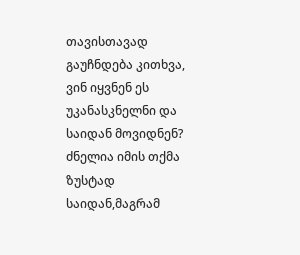თავისთავად გაუჩნდება კითხვა, ვინ იყვნენ ეს უკანასკნელნი და საიდან მოვიდნენ? ძნელია იმის თქმა ზუსტად საიდან,მაგრამ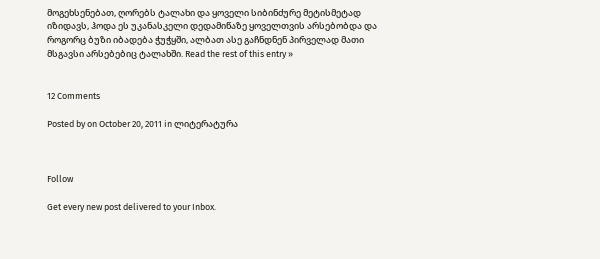მოგეხსენებათ, ღორებს ტალახი და ყოველი სიბინძურე მეტისმეტად იზიდავს, ჰოდა ეს უკანასკელი დედამიწაზე ყოველთვის არსებობდა და როგორც ბუზი იბადება ჭუჭყში, ალბათ ასე გაჩნდნენ პირველად მათი მსგავსი არსებებიც ტალახში. Read the rest of this entry »


12 Comments

Posted by on October 20, 2011 in ლიტერატურა



Follow

Get every new post delivered to your Inbox.